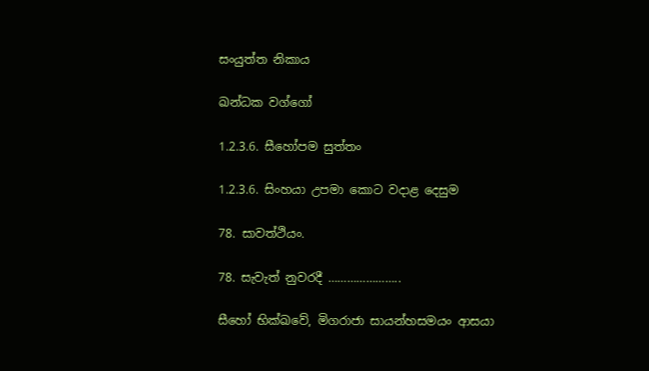සංයුත්ත නිකාය

ඛන්ධක වග්ගෝ

1.2.3.6. සීහෝපම සුත්තං

1.2.3.6. සිංහයා උපමා කොට වදාළ දෙසුම

78. සාවත්ථියං.

78. සැවැත් නුවරදී …………………..

සීහෝ භික්ඛවේ, මිගරාජා සායන්‌හසමයං ආසයා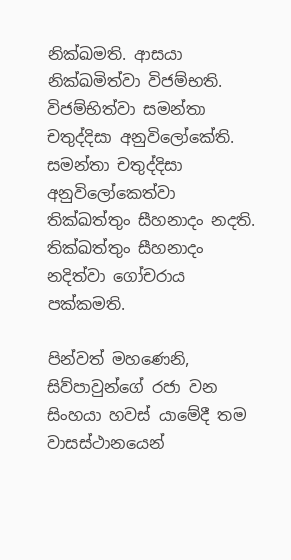නික්‌ඛමති. ආසයා නික්‌ඛමිත්‌වා විජම්‌භති. විජම්‌භිත්‌වා සමන්‌තා චතුද්‌දිසා අනුවිලෝකේති. සමන්‌තා චතුද්‌දිසා අනුවිලෝකෙත්‌වා තික්‌ඛත්‌තුං සීහනාදං නදති. තික්‌ඛත්‌තුං සීහනාදං නදිත්‌වා ගෝචරාය පක්‌කමති.

පින්වත් මහණෙනි, සිව්පාවුන්ගේ රජා වන සිංහයා හවස් යාමේදී තම වාසස්ථානයෙන්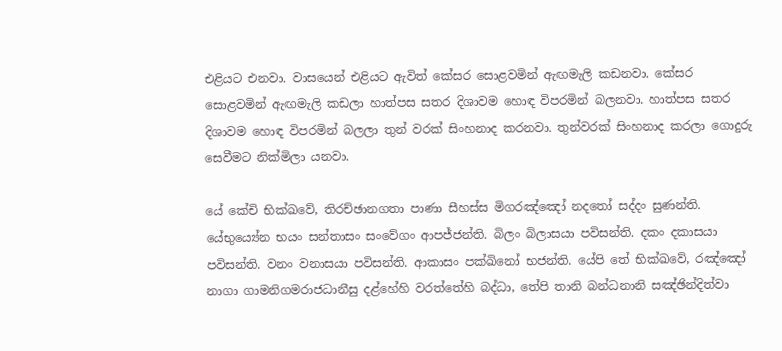එළියට එනවා. වාසයෙන් එළියට ඇවිත් කේසර සොළවමින් ඇඟමැලි කඩනවා. කේසර සොළවමින් ඇඟමැලි කඩලා හාත්පස සතර දිශාවම හොඳ විපරමින් බලනවා. හාත්පස සතර දිශාවම හොඳ විපරමින් බලලා තුන් වරක් සිංහනාද කරනවා. තුන්වරක් සිංහනාද කරලා ගොදුරු සෙවීමට නික්මිලා යනවා.

යේ කේචි භික්ඛවේ, තිරච්‌ඡානගතා පාණා සීහස්‌ස මිගරඤ්‌ඤෝ නදතෝ සද්‌දං සුණන්‌ති. යේභුය්‍යේන භයං සන්‌තාසං සංවේගං ආපජ්‌ජන්‌ති. බිලං බිලාසයා පවිසන්‌ති. දකං දකාසයා පවිසන්‌ති. වනං වනාසයා පවිසන්‌ති. ආකාසං පක්‌ඛිනෝ භජන්‌ති. යේපි තේ භික්ඛවේ, රඤ්‌ඤෝ නාගා ගාමනිගමරාජධානීසු දළ්‌හේහි වරත්‌තේහි බද්‌ධා, තේපි තානි බන්‌ධනානි සඤ්‌ඡින්‌දිත්‌වා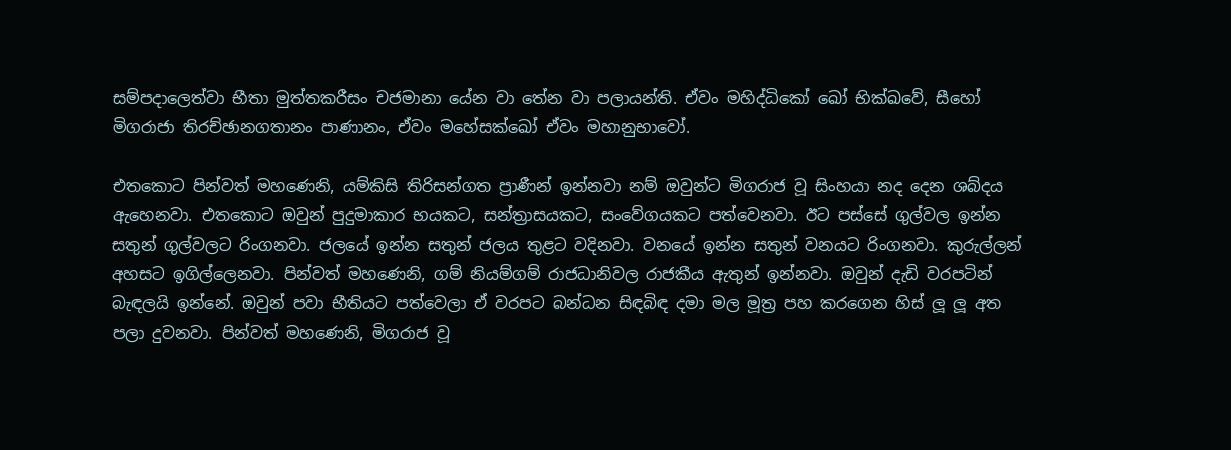සම්‌පදාලෙත්‌වා භීතා මුත්‌තකරීසං චජමානා යේන වා තේන වා පලායන්‌ති. ඒවං මහිද්‌ධිකෝ ඛෝ භික්ඛවේ, සීහෝ මිගරාජා තිරච්‌ඡානගතානං පාණානං, ඒවං මහේසක්‌ඛෝ ඒවං මහානුභාවෝ.

එතකොට පින්වත් මහණෙනි, යම්කිසි තිරිසන්ගත ප්‍රාණීන් ඉන්නවා නම් ඔවුන්ට මිගරාජ වූ සිංහයා නද දෙන ශබ්දය ඇහෙනවා. එතකොට ඔවුන් පුදුමාකාර භයකට, සන්ත්‍රාසයකට, සංවේගයකට පත්වෙනවා. ඊට පස්සේ ගුල්වල ඉන්න සතුන් ගුල්වලට රිංගනවා. ජලයේ ඉන්න සතුන් ජලය තුළට වදිනවා. වනයේ ඉන්න සතුන් වනයට රිංගනවා. කුරුල්ලන් අහසට ඉගිල්ලෙනවා. පින්වත් මහණෙනි, ගම් නියම්ගම් රාජධානිවල රාජකීය ඇතුන් ඉන්නවා. ඔවුන් දැඩි වරපටින් බැඳලයි ඉන්නේ. ඔවුන් පවා භීතියට පත්වෙලා ඒ වරපට බන්ධන සිඳබිඳ දමා මල මූත්‍ර පහ කරගෙන හිස් ලූ ලූ අත පලා දුවනවා. පින්වත් මහණෙනි, මිගරාජ වූ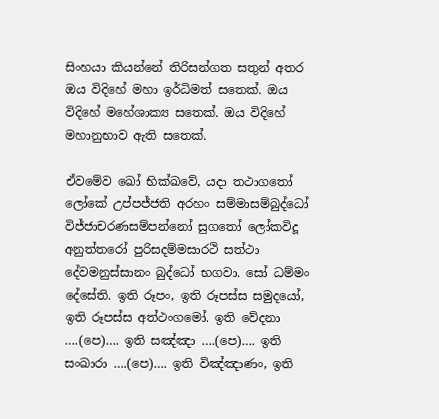සිංහයා කියන්නේ තිරිසන්ගත සතුන් අතර ඔය විදිහේ මහා ඉර්ධිමත් සතෙක්. ඔය විදිහේ මහේශාක්‍ය සතෙක්. ඔය විදිහේ මහානුභාව ඇති සතෙක්.

ඒවමේව ඛෝ භික්ඛවේ, යදා තථාගතෝ ලෝකේ උප්‌පජ්‌ජති අරහං සම්‌මාසම්බුද්ධෝ විජ්‌ජාචරණසම්‌පන්‌නෝ සුගතෝ ලෝකවිදූ අනුත්‌තරෝ පුරිසදම්‌මසාරථි සත්‌ථා දේවමනුස්‌සානං බුද්‌ධෝ භගවා. සෝ ධම්‌මං දේසේති. ඉති රූපං, ඉති රූපස්‌ස සමුදයෝ, ඉති රූපස්‌ස අත්ථංගමෝ. ඉති වේදනා ….(පෙ)…. ඉති සඤ්‌ඤා ….(පෙ)…. ඉති සංඛාරා ….(පෙ)…. ඉති විඤ්‌ඤාණං, ඉති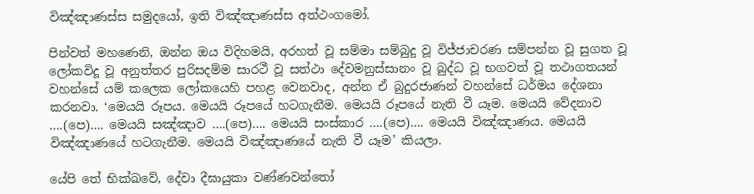විඤ්‌ඤාණස්‌ස සමුදයෝ, ඉති විඤ්‌ඤාණස්‌ස අත්ථංගමෝ.

පින්වත් මහණෙනි, ඔන්න ඔය විදිහමයි, අරහත් වූ සම්මා සම්බුදු වූ විජ්ජාචරණ සම්පන්න වූ සුගත වූ ලෝකවිදූ වූ අනුත්තර පුරිසදම්ම සාරථී වූ සත්ථා දේවමනුස්සානං වූ බුද්ධ වූ භගවත් වූ තථාගතයන් වහන්සේ යම් කලෙක ලෝකයෙහි පහළ වෙනවාද, අන්න ඒ බුදුරජාණන් වහන්සේ ධර්මය දේශනා කරනවා. ‘මෙයයි රූපය. මෙයයි රූපයේ හටගැනීම. මෙයයි රූපයේ නැති වී යෑම. මෙයයි වේදනාව ….(පෙ)…. මෙයයි සඤ්ඤාව ….(පෙ)…. මෙයයි සංස්කාර ….(පෙ)…. මෙයයි විඤ්ඤාණය. මෙයයි විඤ්ඤාණයේ හටගැනීම. මෙයයි විඤ්ඤාණයේ නැති වී යෑම’ කියලා.

යේපි තේ භික්ඛවේ, දේවා දීඝායුකා වණ්‌ණවන්‌තෝ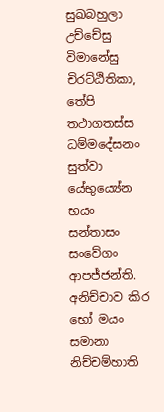සුඛබහුලා උච්‌චේසු විමානේසු චිරට්‌ඨිතිකා, තේපි තථාගතස්‌ස ධම්‌මදේසනං සුත්‌වා යේභුය්‍යේන භයං සන්‌තාසං සංවේගං ආපජ්‌ජන්‌ති. අනිච්‌චාව කිර භෝ මයං සමානා නිච්‌චම්‌හාති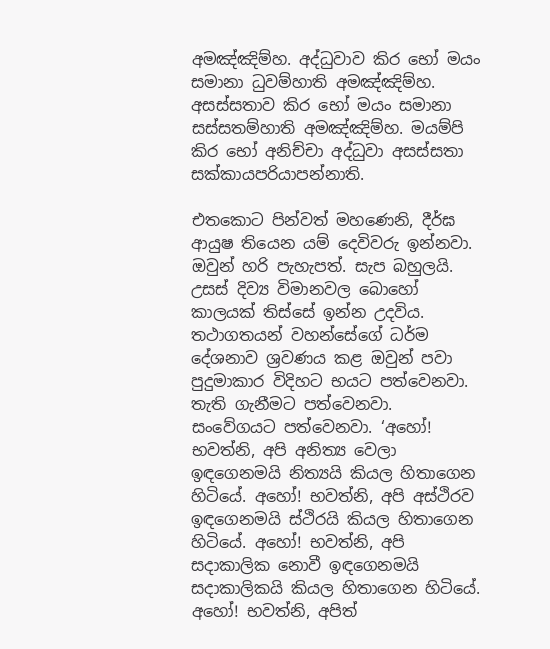අමඤ්‌ඤිම්‌හ. අද්‌ධුවාව කිර භෝ මයං සමානා ධුවම්‌හාති අමඤ්‌ඤිම්‌හ. අසස්‌සතාව කිර භෝ මයං සමානා සස්‌සතම්‌හාති අමඤ්‌ඤිම්‌හ. මයම්‌පි කිර භෝ අනිච්‌චා අද්‌ධුවා අසස්‌සතා සක්‌කායපරියාපන්‌නාති.

එතකොට පින්වත් මහණෙනි, දීර්ඝ ආයුෂ තියෙන යම් දෙවිවරු ඉන්නවා. ඔවුන් හරි පැහැපත්. සැප බහුලයි. උසස් දිව්‍ය විමානවල බොහෝ කාලයක් තිස්සේ ඉන්න උදවිය. තථාගතයන් වහන්සේගේ ධර්ම දේශනාව ශ්‍රවණය කළ ඔවුන් පවා පුදුමාකාර විදිහට භයට පත්වෙනවා. තැති ගැනීමට පත්වෙනවා. සංවේගයට පත්වෙනවා. ‘අහෝ! භවත්නි, අපි අනිත්‍ය වෙලා ඉඳගෙනමයි නිත්‍යයි කියල හිතාගෙන හිටියේ. අහෝ! භවත්නි, අපි අස්ථිරව ඉඳගෙනමයි ස්ථිරයි කියල හිතාගෙන හිටියේ. අහෝ! භවත්නි, අපි සදාකාලික නොවී ඉඳගෙනමයි සදාකාලිකයි කියල හිතාගෙන හිටියේ. අහෝ! භවත්නි, අපිත්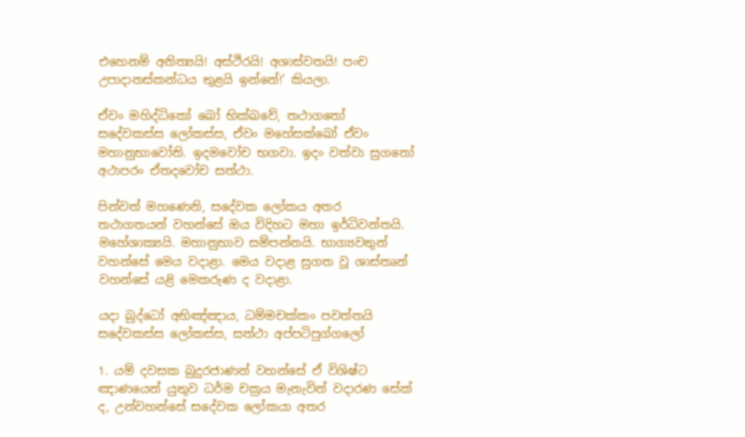එහෙනම් අනිත්‍යයි! අස්ථිරයි! අශාස්වතයි! පංච උපාදානස්කන්ධය තුළයි ඉන්නේ!’ කියලා.

ඒවං මහිද්‌ධිකෝ ඛෝ භික්ඛවේ, තථාගතෝ සදේවකස්‌ස ලෝකස්‌ස, ඒවං මහේසක්‌ඛෝ ඒවං මහානුභාවෝති. ඉදමවෝච භගවා. ඉදං වත්වා සුගතෝ අථාපරං ඒතදවෝච සත්‌ථා.

පින්වත් මහණෙනි, සදේවක ලෝකය අතර තථාගතයන් වහන්සේ ඔය විදිහට මහා ඉර්ධිවන්තයි. මහේශාක්‍යයි. මහානුභාව සම්පන්නයි. භාග්‍යවතුන් වහන්සේ මෙය වදාළා. මෙය වදාළ සුගත වූ ශාස්තෘන් වහන්සේ යළි මෙකරුණ ද වදාළා.

යදා බුද්‌ධෝ අභිඤ්‌ඤාය, ධම්‌මචක්‌කං පවත්‌තයි
සදේවකස්‌ස ලෝකස්‌ස, සත්‌ථා අප්‌පටිපුග්ගලෝ

1. යම් දවසක බුදුරජාණන් වහන්සේ ඒ විශිෂ්ට ඤාණයෙන් යුතුව ධර්ම චක්‍රය මැනැවින් වදාරණ සේක් ද, උන්වහන්සේ සදේවක ලෝකයා අතර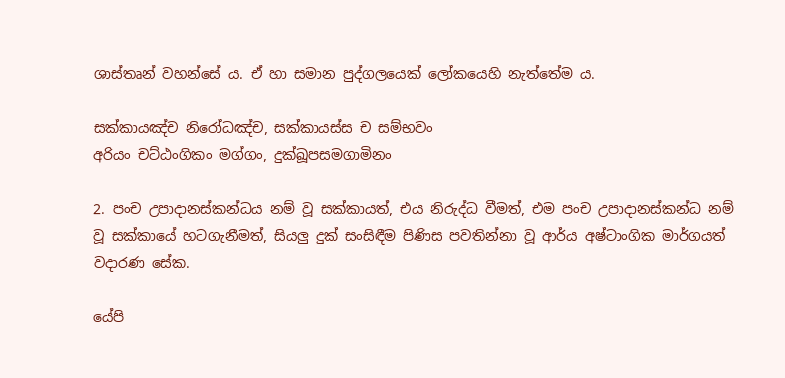ශාස්තෘන් වහන්සේ ය. ඒ හා සමාන පුද්ගලයෙක් ලෝකයෙහි නැත්තේම ය.

සක්‌කායඤ්‌ච නිරෝධඤ්‌ච, සක්‌කායස්‌ස ච සම්‌භවං
අරියං චට්‌ඨංගිකං මග්‌ගං, දුක්‌ඛූපසමගාමිනං

2. පංච උපාදානස්කන්ධය නම් වූ සක්කායත්, එය නිරුද්ධ වීමත්, එම පංච උපාදානස්කන්ධ නම් වූ සක්කායේ හටගැනීමත්, සියලු දුක් සංසිඳීම පිණිස පවතින්නා වූ ආර්ය අෂ්ටාංගික මාර්ගයත් වදාරණ සේක.

යේපි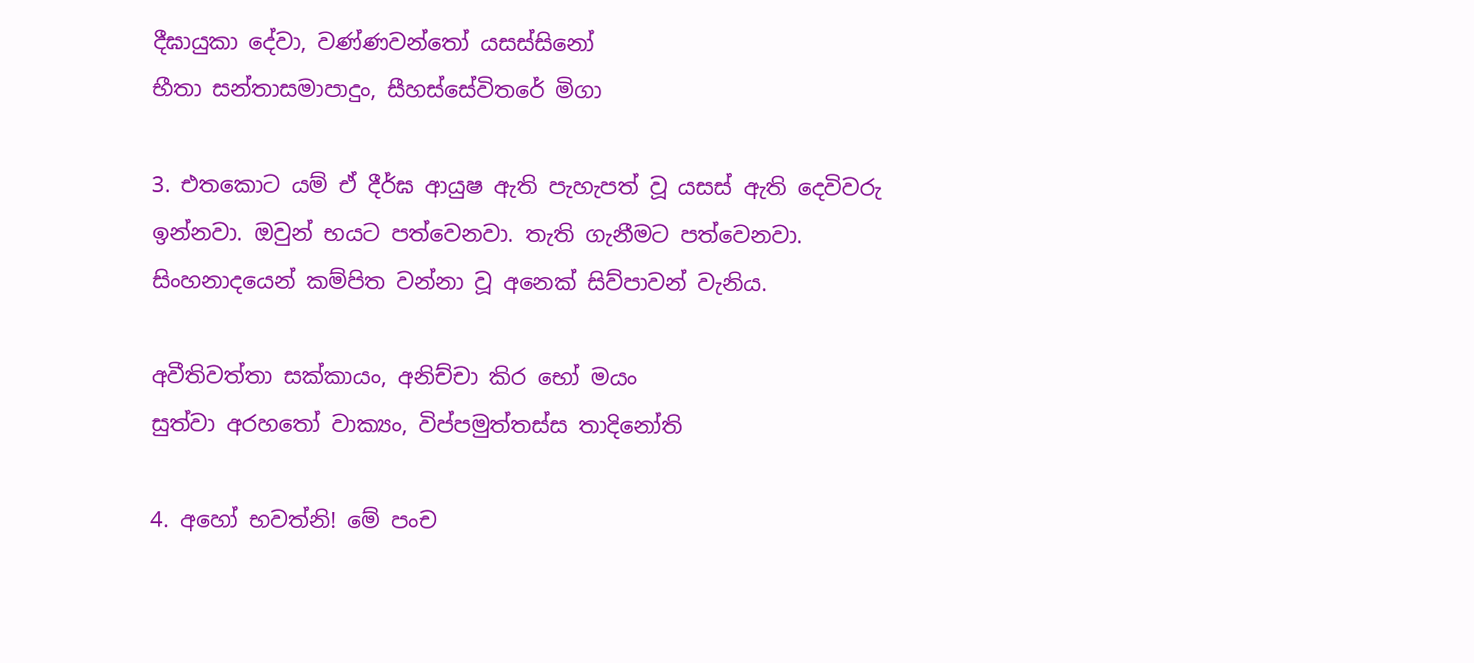දීඝායුකා දේවා, වණ්‌ණවන්‌තෝ යසස්‌සිනෝ
භීතා සන්‌තාසමාපාදුං, සීහස්‌සේවිතරේ මිගා

3. එතකොට යම් ඒ දීර්ඝ ආයුෂ ඇති පැහැපත් වූ යසස් ඇති දෙවිවරු ඉන්නවා. ඔවුන් භයට පත්වෙනවා. තැති ගැනීමට පත්වෙනවා. සිංහනාදයෙන් කම්පිත වන්නා වූ අනෙක් සිව්පාවන් වැනිය.

අවීතිවත්‌තා සක්‌කායං, අනිච්‌චා කිර භෝ මයං
සුත්‌වා අරහතෝ වාක්‍යං, විප්‌පමුත්‌තස්‌ස තාදිනෝති

4. අහෝ භවත්නි! මේ පංච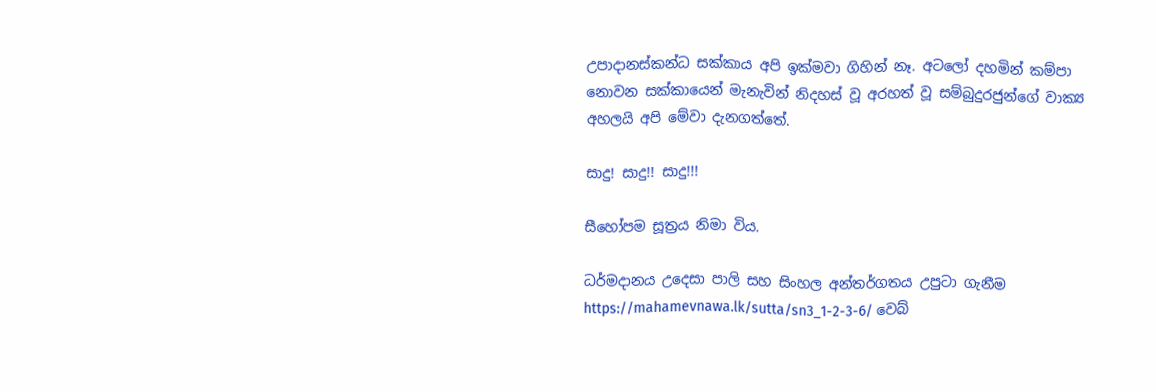උපාදානස්කන්ධ සක්කාය අපි ඉක්මවා ගිහින් නෑ. අටලෝ දහමින් කම්පා නොවන සක්කායෙන් මැනැවින් නිදහස් වූ අරහත් වූ සම්බුදුරජුන්ගේ වාක්‍ය අහලයි අපි මේවා දැනගත්තේ.

සාදු! සාදු!! සාදු!!!

සීහෝපම සූත්‍රය නිමා විය.

ධර්මදානය උදෙසා පාලි සහ සිංහල අන්තර්ගතය උපුටා ගැනීම https://mahamevnawa.lk/sutta/sn3_1-2-3-6/ වෙබ්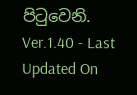පිටුවෙනි.
Ver.1.40 - Last Updated On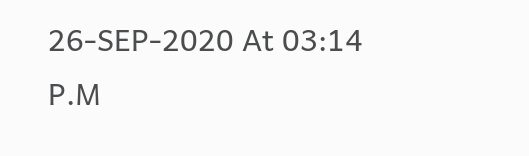26-SEP-2020 At 03:14 P.M